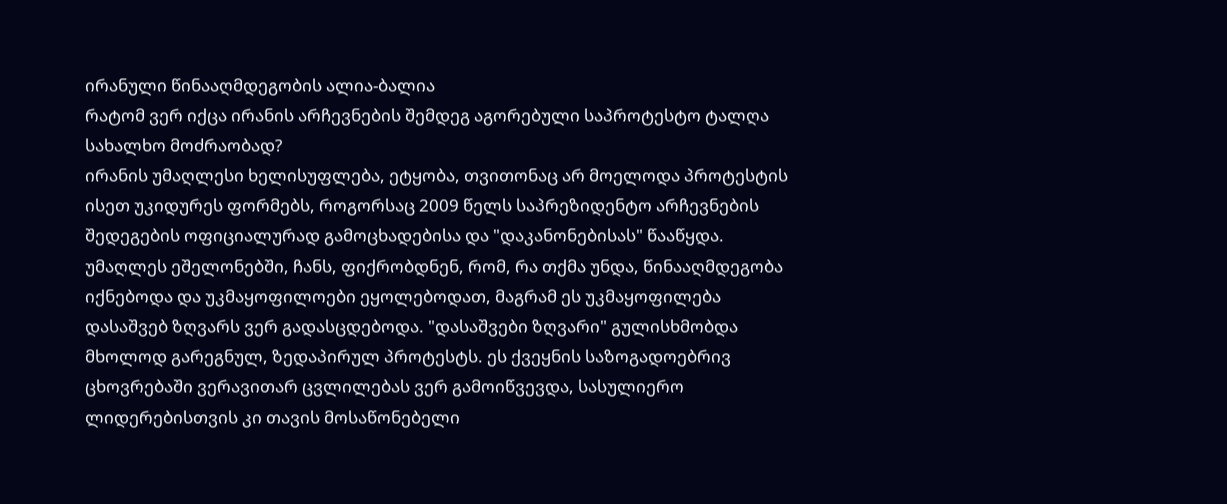ირანული წინააღმდეგობის ალია-ბალია
რატომ ვერ იქცა ირანის არჩევნების შემდეგ აგორებული საპროტესტო ტალღა სახალხო მოძრაობად?
ირანის უმაღლესი ხელისუფლება, ეტყობა, თვითონაც არ მოელოდა პროტესტის ისეთ უკიდურეს ფორმებს, როგორსაც 2009 წელს საპრეზიდენტო არჩევნების შედეგების ოფიციალურად გამოცხადებისა და "დაკანონებისას" წააწყდა.
უმაღლეს ეშელონებში, ჩანს, ფიქრობდნენ, რომ, რა თქმა უნდა, წინააღმდეგობა იქნებოდა და უკმაყოფილოები ეყოლებოდათ, მაგრამ ეს უკმაყოფილება დასაშვებ ზღვარს ვერ გადასცდებოდა. "დასაშვები ზღვარი" გულისხმობდა მხოლოდ გარეგნულ, ზედაპირულ პროტესტს. ეს ქვეყნის საზოგადოებრივ ცხოვრებაში ვერავითარ ცვლილებას ვერ გამოიწვევდა, სასულიერო ლიდერებისთვის კი თავის მოსაწონებელი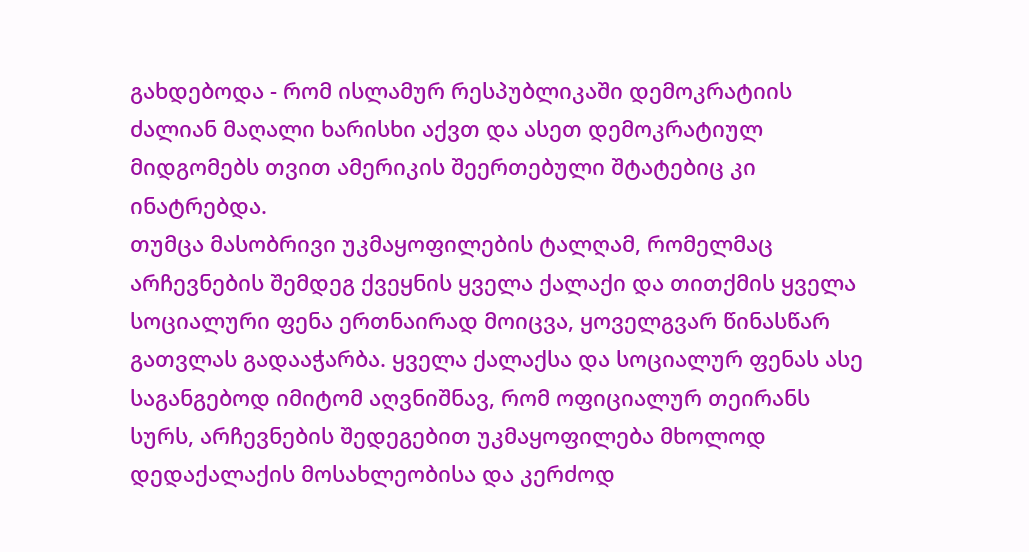გახდებოდა - რომ ისლამურ რესპუბლიკაში დემოკრატიის ძალიან მაღალი ხარისხი აქვთ და ასეთ დემოკრატიულ მიდგომებს თვით ამერიკის შეერთებული შტატებიც კი ინატრებდა.
თუმცა მასობრივი უკმაყოფილების ტალღამ, რომელმაც არჩევნების შემდეგ ქვეყნის ყველა ქალაქი და თითქმის ყველა სოციალური ფენა ერთნაირად მოიცვა, ყოველგვარ წინასწარ გათვლას გადააჭარბა. ყველა ქალაქსა და სოციალურ ფენას ასე საგანგებოდ იმიტომ აღვნიშნავ, რომ ოფიციალურ თეირანს სურს, არჩევნების შედეგებით უკმაყოფილება მხოლოდ დედაქალაქის მოსახლეობისა და კერძოდ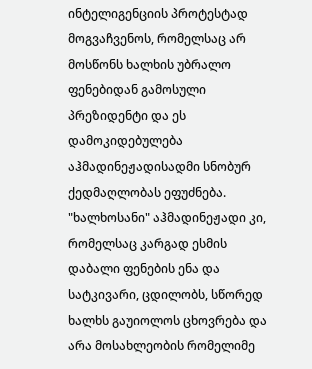ინტელიგენციის პროტესტად მოგვაჩვენოს, რომელსაც არ მოსწონს ხალხის უბრალო ფენებიდან გამოსული პრეზიდენტი და ეს დამოკიდებულება აჰმადინეჟადისადმი სნობურ ქედმაღლობას ეფუძნება. "ხალხოსანი" აჰმადინეჟადი კი, რომელსაც კარგად ესმის დაბალი ფენების ენა და სატკივარი, ცდილობს, სწორედ ხალხს გაუიოლოს ცხოვრება და არა მოსახლეობის რომელიმე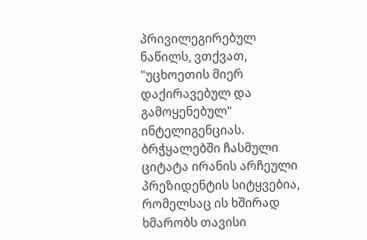პრივილეგირებულ ნაწილს, ვთქვათ, "უცხოეთის მიერ დაქირავებულ და გამოყენებულ" ინტელიგენციას.
ბრჭყალებში ჩასმული ციტატა ირანის არჩეული პრეზიდენტის სიტყვებია, რომელსაც ის ხშირად ხმარობს თავისი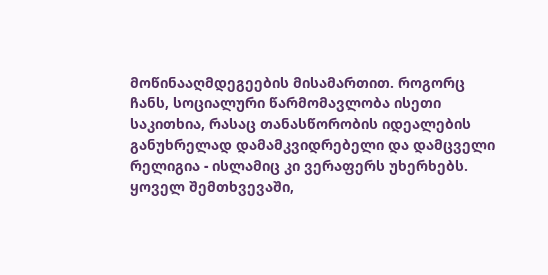მოწინააღმდეგეების მისამართით. როგორც ჩანს, სოციალური წარმომავლობა ისეთი საკითხია, რასაც თანასწორობის იდეალების განუხრელად დამამკვიდრებელი და დამცველი რელიგია - ისლამიც კი ვერაფერს უხერხებს. ყოველ შემთხვევაში,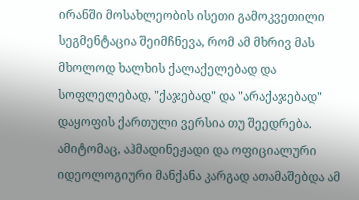ირანში მოსახლეობის ისეთი გამოკვეთილი სეგმენტაცია შეიმჩნევა, რომ ამ მხრივ მას მხოლოდ ხალხის ქალაქელებად და სოფლელებად, "ქაჯებად" და "არაქაჯებად" დაყოფის ქართული ვერსია თუ შეედრება.
ამიტომაც, აჰმადინეჟადი და ოფიციალური იდეოლოგიური მანქანა კარგად ათამაშებდა ამ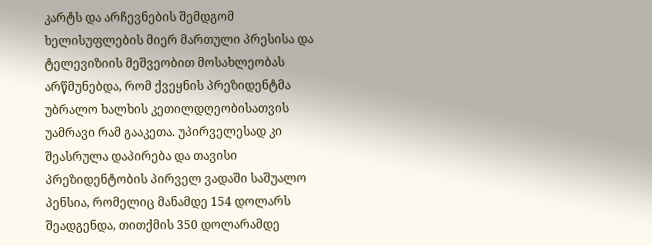კარტს და არჩევნების შემდგომ ხელისუფლების მიერ მართული პრესისა და ტელევიზიის მეშვეობით მოსახლეობას არწმუნებდა, რომ ქვეყნის პრეზიდენტმა უბრალო ხალხის კეთილდღეობისათვის უამრავი რამ გააკეთა. უპირველესად კი შეასრულა დაპირება და თავისი პრეზიდენტობის პირველ ვადაში საშუალო პენსია, რომელიც მანამდე 154 დოლარს შეადგენდა, თითქმის 350 დოლარამდე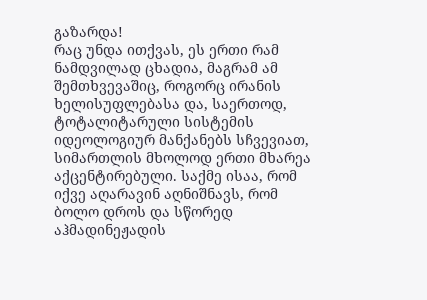გაზარდა!
რაც უნდა ითქვას, ეს ერთი რამ ნამდვილად ცხადია, მაგრამ ამ შემთხვევაშიც, როგორც ირანის ხელისუფლებასა და, საერთოდ, ტოტალიტარული სისტემის იდეოლოგიურ მანქანებს სჩვევიათ, სიმართლის მხოლოდ ერთი მხარეა აქცენტირებული. საქმე ისაა, რომ იქვე აღარავინ აღნიშნავს, რომ ბოლო დროს და სწორედ აჰმადინეჟადის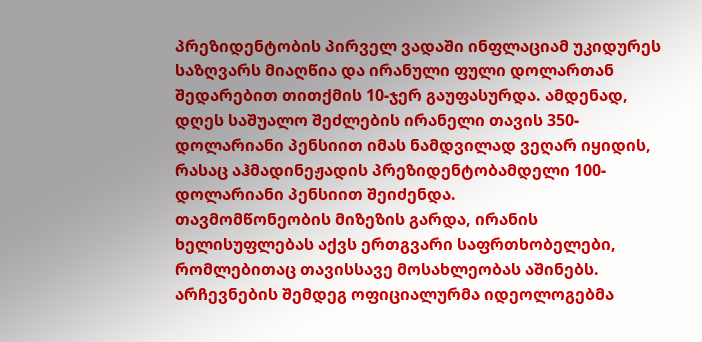პრეზიდენტობის პირველ ვადაში ინფლაციამ უკიდურეს საზღვარს მიაღწია და ირანული ფული დოლართან შედარებით თითქმის 10-ჯერ გაუფასურდა. ამდენად, დღეს საშუალო შეძლების ირანელი თავის 350-დოლარიანი პენსიით იმას ნამდვილად ვეღარ იყიდის, რასაც აჰმადინეჟადის პრეზიდენტობამდელი 100-დოლარიანი პენსიით შეიძენდა.
თავმომწონეობის მიზეზის გარდა, ირანის ხელისუფლებას აქვს ერთგვარი საფრთხობელები, რომლებითაც თავისსავე მოსახლეობას აშინებს.
არჩევნების შემდეგ ოფიციალურმა იდეოლოგებმა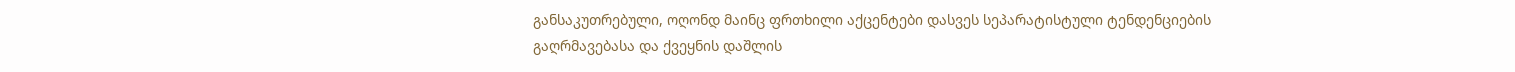განსაკუთრებული, ოღონდ მაინც ფრთხილი აქცენტები დასვეს სეპარატისტული ტენდენციების გაღრმავებასა და ქვეყნის დაშლის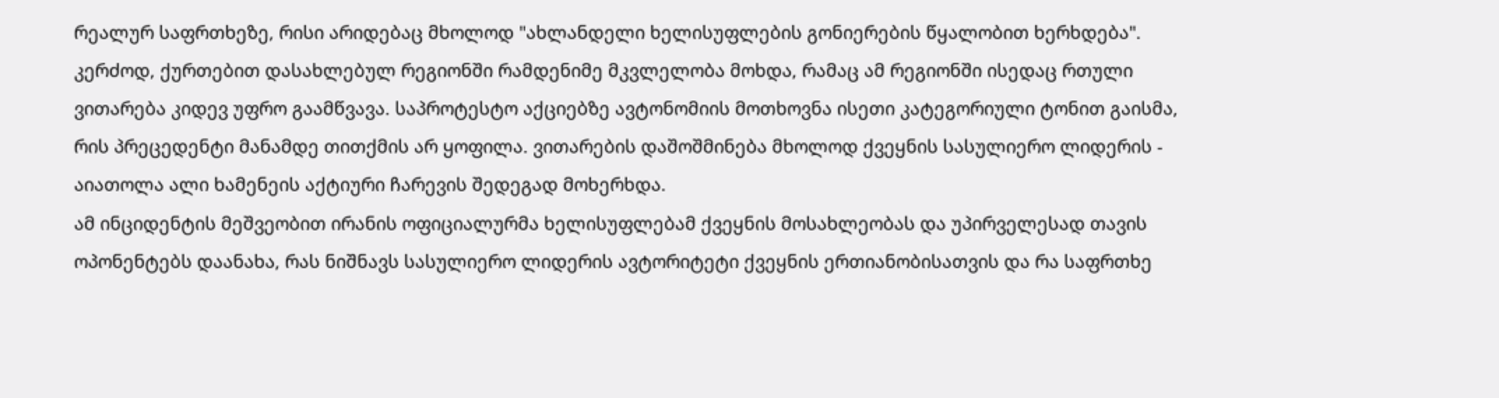რეალურ საფრთხეზე, რისი არიდებაც მხოლოდ "ახლანდელი ხელისუფლების გონიერების წყალობით ხერხდება".
კერძოდ, ქურთებით დასახლებულ რეგიონში რამდენიმე მკვლელობა მოხდა, რამაც ამ რეგიონში ისედაც რთული ვითარება კიდევ უფრო გაამწვავა. საპროტესტო აქციებზე ავტონომიის მოთხოვნა ისეთი კატეგორიული ტონით გაისმა, რის პრეცედენტი მანამდე თითქმის არ ყოფილა. ვითარების დაშოშმინება მხოლოდ ქვეყნის სასულიერო ლიდერის - აიათოლა ალი ხამენეის აქტიური ჩარევის შედეგად მოხერხდა.
ამ ინციდენტის მეშვეობით ირანის ოფიციალურმა ხელისუფლებამ ქვეყნის მოსახლეობას და უპირველესად თავის ოპონენტებს დაანახა, რას ნიშნავს სასულიერო ლიდერის ავტორიტეტი ქვეყნის ერთიანობისათვის და რა საფრთხე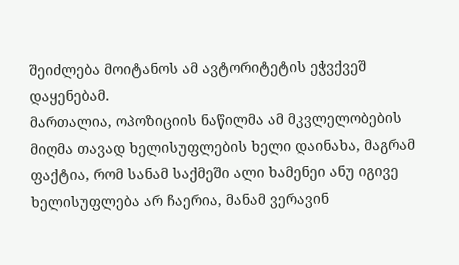შეიძლება მოიტანოს ამ ავტორიტეტის ეჭვქვეშ დაყენებამ.
მართალია, ოპოზიციის ნაწილმა ამ მკვლელობების მიღმა თავად ხელისუფლების ხელი დაინახა, მაგრამ ფაქტია, რომ სანამ საქმეში ალი ხამენეი ანუ იგივე ხელისუფლება არ ჩაერია, მანამ ვერავინ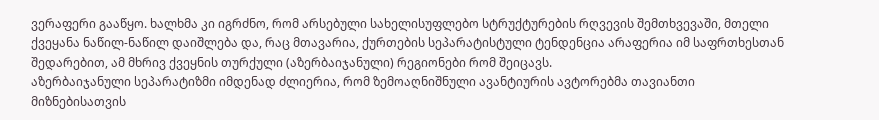ვერაფერი გააწყო. ხალხმა კი იგრძნო, რომ არსებული სახელისუფლებო სტრუქტურების რღვევის შემთხვევაში, მთელი ქვეყანა ნაწილ-ნაწილ დაიშლება და, რაც მთავარია, ქურთების სეპარატისტული ტენდენცია არაფერია იმ საფრთხესთან შედარებით, ამ მხრივ ქვეყნის თურქული (აზერბაიჯანული) რეგიონები რომ შეიცავს.
აზერბაიჯანული სეპარატიზმი იმდენად ძლიერია, რომ ზემოაღნიშნული ავანტიურის ავტორებმა თავიანთი მიზნებისათვის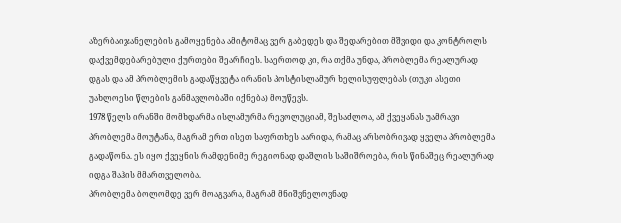აზერბაიჯანელების გამოყენება ამიტომაც ვერ გაბედეს და შედარებით მშვიდი და კონტროლს დაქვემდებარებული ქურთები შეარჩიეს. საერთოდ კი, რა თქმა უნდა, პრობლემა რეალურად დგას და ამ პრობლემის გადაწყვეტა ირანის პოსტისლამურ ხელისუფლებას (თუკი ასეთი უახლოესი წლების განმავლობაში იქნება) მოუწევს.
1978 წელს ირანში მომხდარმა ისლამურმა რევოლუციამ, შესაძლოა, ამ ქვეყანას უამრავი პრობლემა მოუტანა, მაგრამ ერთ ისეთ საფრთხეს აარიდა, რამაც არსობრივად ყველა პრობლემა გადაწონა. ეს იყო ქვეყნის რამდენიმე რეგიონად დაშლის საშიშროება, რის წინაშეც რეალურად იდგა შაჰის მმართველობა.
პრობლემა ბოლომდე ვერ მოაგვარა, მაგრამ მნიშვნელოვნად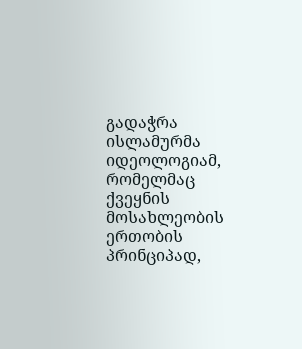გადაჭრა ისლამურმა იდეოლოგიამ, რომელმაც ქვეყნის მოსახლეობის ერთობის პრინციპად,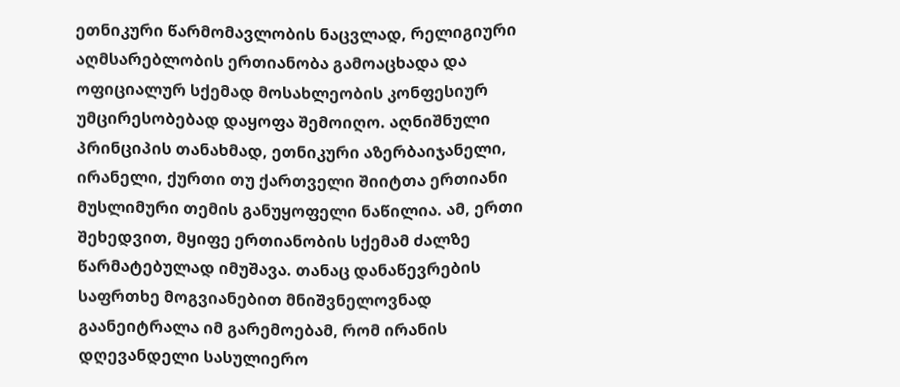ეთნიკური წარმომავლობის ნაცვლად, რელიგიური აღმსარებლობის ერთიანობა გამოაცხადა და ოფიციალურ სქემად მოსახლეობის კონფესიურ უმცირესობებად დაყოფა შემოიღო. აღნიშნული პრინციპის თანახმად, ეთნიკური აზერბაიჯანელი, ირანელი, ქურთი თუ ქართველი შიიტთა ერთიანი მუსლიმური თემის განუყოფელი ნაწილია. ამ, ერთი შეხედვით, მყიფე ერთიანობის სქემამ ძალზე წარმატებულად იმუშავა. თანაც დანაწევრების საფრთხე მოგვიანებით მნიშვნელოვნად გაანეიტრალა იმ გარემოებამ, რომ ირანის დღევანდელი სასულიერო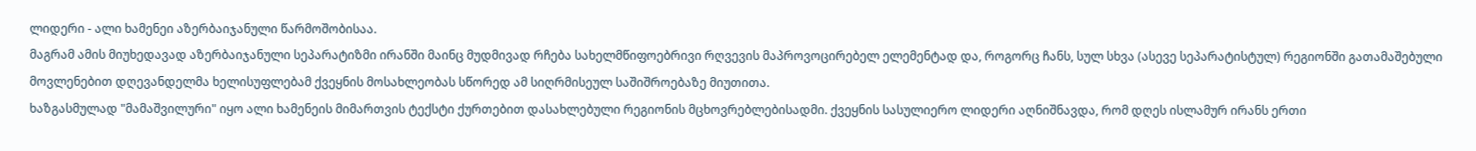ლიდერი - ალი ხამენეი აზერბაიჯანული წარმოშობისაა.
მაგრამ ამის მიუხედავად აზერბაიჯანული სეპარატიზმი ირანში მაინც მუდმივად რჩება სახელმწიფოებრივი რღვევის მაპროვოცირებელ ელემენტად და, როგორც ჩანს, სულ სხვა (ასევე სეპარატისტულ) რეგიონში გათამაშებული მოვლენებით დღევანდელმა ხელისუფლებამ ქვეყნის მოსახლეობას სწორედ ამ სიღრმისეულ საშიშროებაზე მიუთითა.
ხაზგასმულად "მამაშვილური" იყო ალი ხამენეის მიმართვის ტექსტი ქურთებით დასახლებული რეგიონის მცხოვრებლებისადმი. ქვეყნის სასულიერო ლიდერი აღნიშნავდა, რომ დღეს ისლამურ ირანს ერთი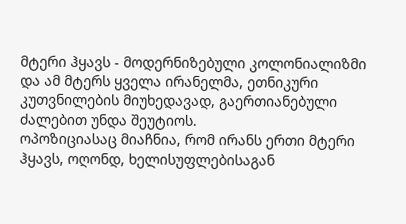მტერი ჰყავს - მოდერნიზებული კოლონიალიზმი და ამ მტერს ყველა ირანელმა, ეთნიკური კუთვნილების მიუხედავად, გაერთიანებული ძალებით უნდა შეუტიოს.
ოპოზიციასაც მიაჩნია, რომ ირანს ერთი მტერი ჰყავს, ოღონდ, ხელისუფლებისაგან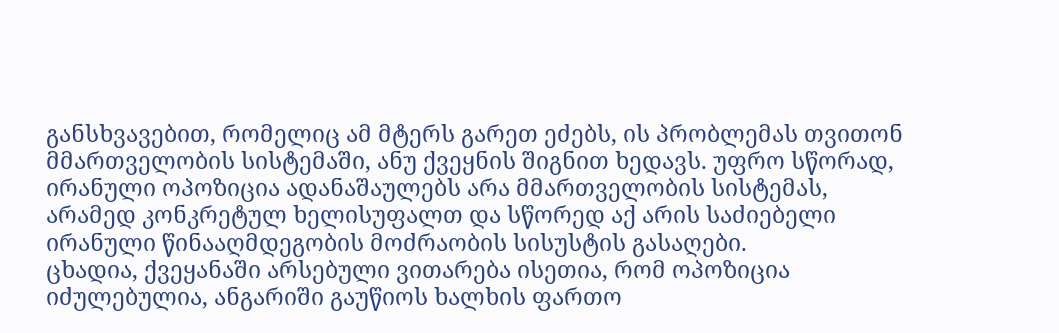განსხვავებით, რომელიც ამ მტერს გარეთ ეძებს, ის პრობლემას თვითონ მმართველობის სისტემაში, ანუ ქვეყნის შიგნით ხედავს. უფრო სწორად, ირანული ოპოზიცია ადანაშაულებს არა მმართველობის სისტემას, არამედ კონკრეტულ ხელისუფალთ და სწორედ აქ არის საძიებელი ირანული წინააღმდეგობის მოძრაობის სისუსტის გასაღები.
ცხადია, ქვეყანაში არსებული ვითარება ისეთია, რომ ოპოზიცია იძულებულია, ანგარიში გაუწიოს ხალხის ფართო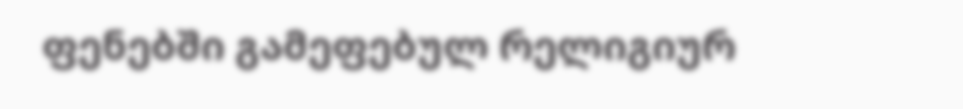ფენებში გამეფებულ რელიგიურ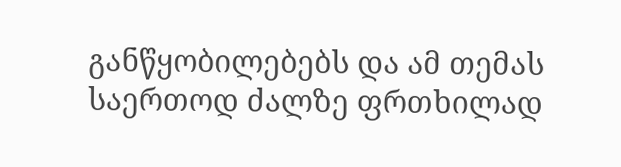განწყობილებებს და ამ თემას საერთოდ ძალზე ფრთხილად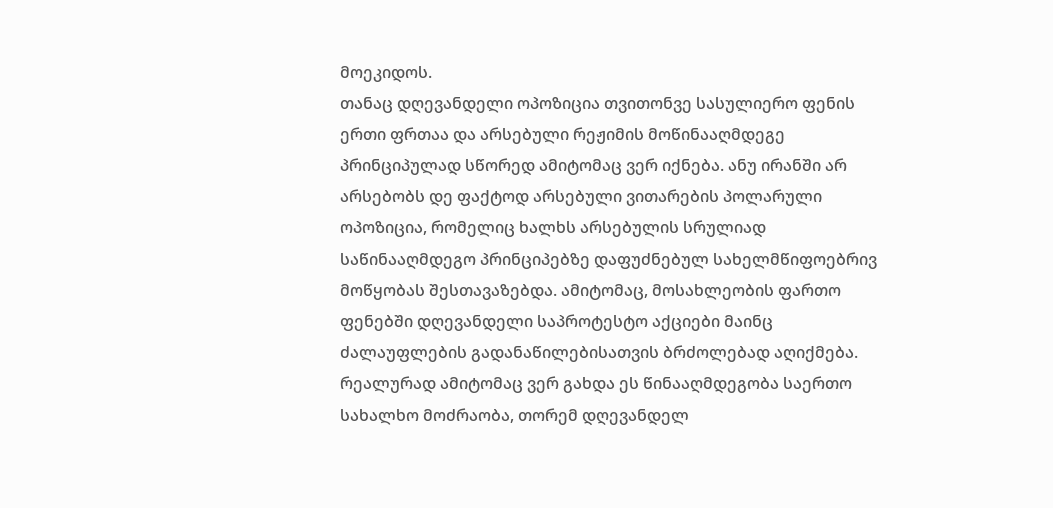მოეკიდოს.
თანაც დღევანდელი ოპოზიცია თვითონვე სასულიერო ფენის ერთი ფრთაა და არსებული რეჟიმის მოწინააღმდეგე პრინციპულად სწორედ ამიტომაც ვერ იქნება. ანუ ირანში არ არსებობს დე ფაქტოდ არსებული ვითარების პოლარული ოპოზიცია, რომელიც ხალხს არსებულის სრულიად საწინააღმდეგო პრინციპებზე დაფუძნებულ სახელმწიფოებრივ მოწყობას შესთავაზებდა. ამიტომაც, მოსახლეობის ფართო ფენებში დღევანდელი საპროტესტო აქციები მაინც ძალაუფლების გადანაწილებისათვის ბრძოლებად აღიქმება.
რეალურად ამიტომაც ვერ გახდა ეს წინააღმდეგობა საერთო სახალხო მოძრაობა, თორემ დღევანდელ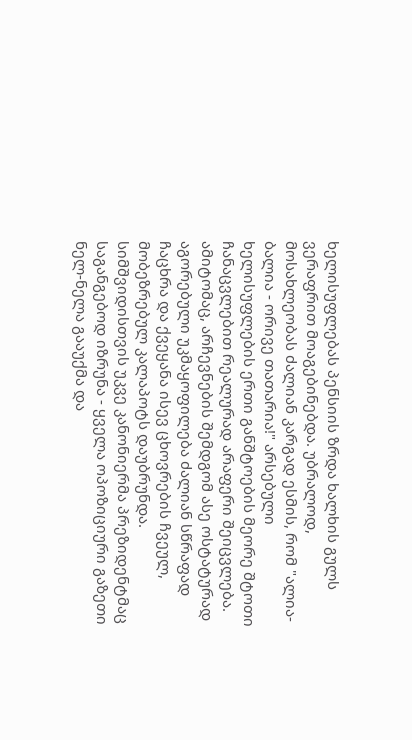ხელისუფლებას პენსიის ზრდა ხალხის გულს ვერაფრით მოაგებინებდა. უბრალოდ, მოსახლეობას ძალიან კარგად ესმის, რომ "ალია-ბალია - ორივე თათარია!" არსებული ხელისუფლების ერთი განშტოების მეორე შტოთი ჩანაცვლებით რეალურად არაფერი შეიცვლება.
ამიტომაც, არჩევნების შემდგომ ასე ოსტატურად აგორებული უკმაყოფილება ძალიან სწრაფად ჩაცხრა და ქვეყანა ისევ ცხოვრების ჩვეულ, მობეზრებულ კალაპოტს დაუბრუნდა.
სიმშვიდისთვის უკვე კანონიერმა პრეზიდენტმაც საგანგებოდ იზრუნა - ყველა ოპოზიციური გაზეთი ნელ-ნელა გააუქმა და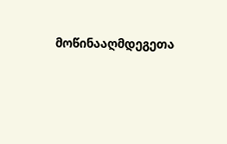მოწინააღმდეგეთა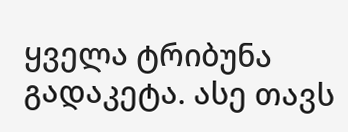ყველა ტრიბუნა გადაკეტა. ასე თავს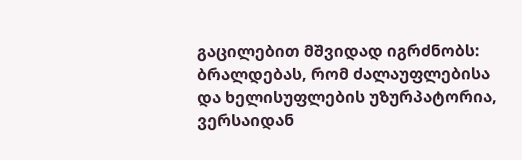გაცილებით მშვიდად იგრძნობს: ბრალდებას, რომ ძალაუფლებისა და ხელისუფლების უზურპატორია, ვერსაიდან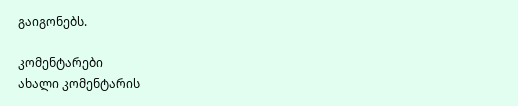გაიგონებს.

კომენტარები
ახალი კომენტარის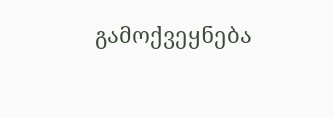გამოქვეყნება